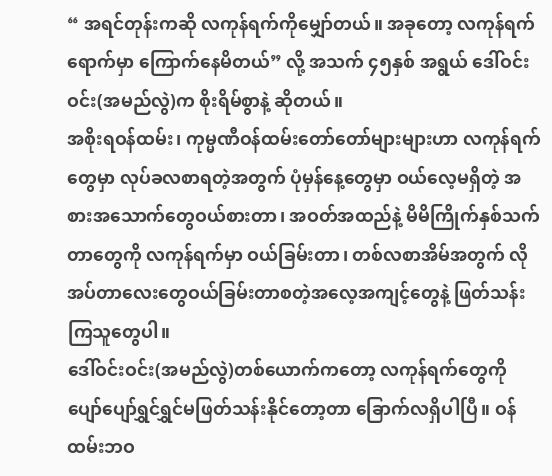“ အရင်တုန်းကဆို လကုန်ရက်ကိုမျှော်တယ်။ အခုတော့ လကုန်ရက်ရောက်မှာ ကြောက်နေမိတယ်” လို့ အသက် ၄၅နှစ် အရွယ် ဒေါ်ဝင်းဝင်း(အမည်လွဲ)က စိုးရိမ်စွာနဲ့ ဆိုတယ်။
အစိုးရဝန်ထမ်း၊ ကုမ္မဏီဝန်ထမ်းတော်တော်များများဟာ လကုန်ရက်တွေမှာ လုပ်ခလစာရတဲ့အတွက် ပုံမှန်နေ့တွေမှာ ဝယ်လေ့မရှိတဲ့ အစားအသောက်တွေဝယ်စားတာ၊ အဝတ်အထည်နဲ့ မိမိကြိုက်နှစ်သက်တာတွေကို လကုန်ရက်မှာ ဝယ်ခြမ်းတာ၊ တစ်လစာအိမ်အတွက် လိုအပ်တာလေးတွေဝယ်ခြမ်းတာစတဲ့အလေ့အကျင့်တွေနဲ့ ဖြတ်သန်းကြသူတွေပါ။
ဒေါ်ဝင်းဝင်း(အမည်လွဲ)တစ်ယောက်ကတော့ လကုန်ရက်တွေကို ပျော်ပျော်ရွှင်ရွှင်မဖြတ်သန်းနိုင်တော့တာ ခြောက်လရှိပါပြီ။ ဝန်ထမ်းဘဝ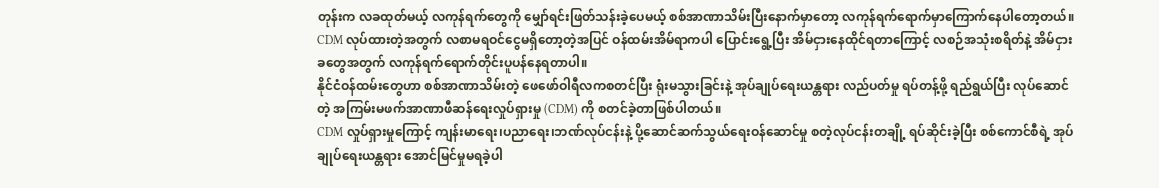တုန်းက လခထုတ်မယ့် လကုန်ရက်တွေကို မျှော်ရင်းဖြတ်သန်းခဲ့ပေမယ့် စစ်အာဏာသိမ်းပြီးနောက်မှာတော့ လကုန်ရက်ရောက်မှာကြောက်နေပါတော့တယ်။
CDM လုပ်ထားတဲ့အတွက် လစာမရဝင်ငွေမရှိတော့တဲ့အပြင် ဝန်ထမ်းအိမ်ရာကပါ ပြောင်းရွေ့ပြီး အိမ်ငှားနေထိုင်ရတာကြောင့် လစဉ်အသုံးစရိတ်နဲ့ အိမ်ငှားခတွေအတွက် လကုန်ရက်ရောက်တိုင်းပူပန်နေရတာပါ။
နိုင်ငံဝန်ထမ်းတွေဟာ စစ်အာဏာသိမ်းတဲ့ ဖေဖော်ဝါရီလကစတင်ပြီး ရုံးမသွားခြင်းနဲ့ အုပ်ချုပ်ရေးယန္တရား လည်ပတ်မှု ရပ်တန့်ဖို့ ရည်ရွယ်ပြီး လုပ်ဆောင်တဲ့ အကြမ်းမဖက်အာဏာဖီဆန်ရေးလှုပ်ရှားမှု (CDM) ကို စတင်ခဲ့တာဖြစ်ပါတယ်။
CDM လှုပ်ရှားမှုကြောင့် ကျန်းမာရေး၊ပညာရေး၊ဘဏ်လုပ်ငန်းနဲ့ ပို့ဆောင်ဆက်သွယ်ရေးဝန်ဆောင်မှု စတဲ့လုပ်ငန်းတချို့ ရပ်ဆိုင်းခဲ့ပြီး စစ်ကောင်စီရဲ့ အုပ်ချုပ်ရေးယန္တရား အောင်မြင်မှုမရခဲ့ပါ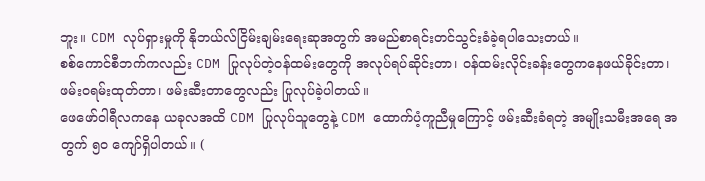ဘူး။ CDM လုပ်ရှားမှုကို နိုဘယ်လ်ငြိမ်းချမ်းရေးဆုအတွက် အမည်စာရင်းတင်သွင်းခံခဲ့ရပါသေးတယ်။
စစ်ကောင်စီဘက်ကလည်း CDM ပြုလုပ်တဲ့ဝန်ထမ်းတွေကို အလုပ်ရပ်ဆိုင်းတာ၊ ဝန်ထမ်းလိုင်းခန်းတွေကနေဖယ်ခိုင်းတာ၊ ဖမ်းဝရမ်းထုတ်တာ၊ ဖမ်းဆီးတာတွေလည်း ပြုလုပ်ခဲ့ပါတယ်။
ဖေဖော်ဝါရီလကနေ ယခုလအထိ CDM ပြုလုပ်သူတွေနဲ့ CDM ထောက်ပံ့ကူညီမှုကြောင့် ဖမ်းဆီးခံရတဲ့ အမျိုးသမီးအရေ အတွက် ၅၀ ကျော်ရှိပါတယ်။ (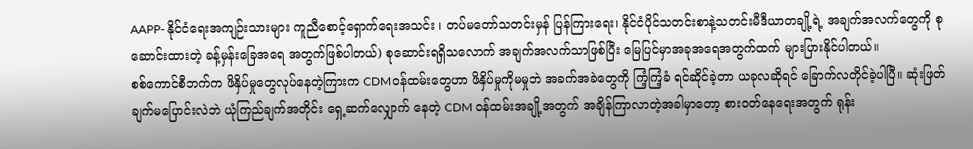AAPP- နိုင်ငံရေးအကျဉ်းသားများ ကူညီစောင့်ရှောက်ရေးအသင်း ၊ တပ်မတော်သတင်းမှန် ပြန်ကြားရေး၊ နိုင်ငံပိုင်သတင်းစာနဲ့သတင်းမီဒီယာတချို့ရဲ့ အချက်အလက်တွေကို စုဆောင်းထားတဲ့ ခန့်မှန်းခြေအရေ အတွက်ဖြစ်ပါတယ်) စုဆောင်းရရှိသလောက် အချက်အလက်သာဖြစ်ပြီး မြေပြင်မှာအခုအရေအတွက်ထက် များပြားနိုင်ပါတယ်။
စစ်ကောင်စီဘက်က ဖိနှိပ်မှုတွေလုပ်နေတဲ့ကြားက CDMဝန်ထမ်းတွေဟာ ဖိနှိပ်မှုကိုမမှုဘဲ အခက်အခဲတွေကို ကြံ့ကြံ့ခံ ရင်ဆိုင်ခဲ့တာ ယခုလဆိုရင် ခြောက်လတိုင်ခဲ့ပါပြီ။ ဆုံးဖြတ်ချက်မပြောင်းလဲဘဲ ယုံကြည်ချက်အတိုင်း ရှေ့ဆက်လျှောက် နေတဲ့ CDM ဝန်ထမ်းအချို့အတွက် အချိန်ကြာလာတဲ့အခါမှာတော့ စားဝတ်နေရေးအတွက် ရုန်း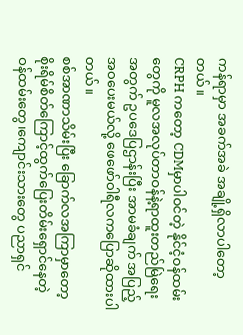ကန်ရာမှာ အခက်အခဲ အချို့ရှိလာပါတော့တယ်။
CRPH ကတော့ CDMမှာပါဝင်တဲ့ နိုင်ငံ့ဝန်ထမ်းတွေကို မူလအလုပ်တာဝန်နဲ့ရာထူးတည်မြဲရေးအတွက် ဥပဒေပြဌာန်းပြီး အာမခံချက် အပြည့်အဝပေးမယ်လို့ ဖေဖော်ဝါရီလကပြောဆိုထားပါတယ်။
စစ်အာဏာသိမ်းပြီး ခြောက်လအကြာမှာတော့ စိုးရိမ်စိတ်ကြောင့်ထွက်ပြေးတိမ်းရှောင်နေတဲ့ ဝန်ထမ်းတွေ၊ကျောင်းသားတွေ ပညာရှင်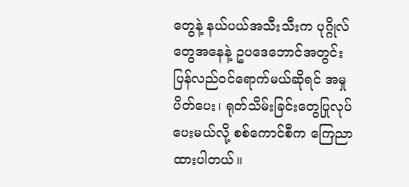တွေနဲ့ နယ်ပယ်အသီးသီးက ပုဂ္ဂိုလ်တွေအနေနဲ့ ဥပဒေဘောင်အတွင်းပြန်လည်ဝင်ရောက်မယ်ဆိုရင် အမှုပိတ်ပေး၊ ရုတ်သိမ်းခြင်းတွေပြုလုပ်ပေးမယ်လို့ စစ်ကောင်စီက ကြေညာထားပါတယ်။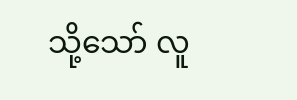သို့သော် လူ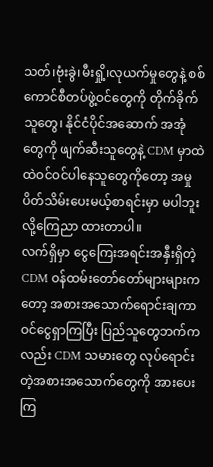သတ်၊ဗုံးခွဲ၊မီးရှို့၊လုယက်မှုတွေနဲ့ စစ်ကောင်စီတပ်ဖွဲ့ဝင်တွေကို တိုက်ခိုက်သူတွေ၊ နိုင်ငံပိုင်အဆောက် အအုံ တွေကို ဖျက်ဆီးသူတွေနဲ့ CDM မှာထဲထဲဝင်ဝင်ပါနေသူတွေကိုတော့ အမှုပိတ်သိမ်းပေးမယ့်စာရင်းမှာ မပါဘူးလို့ကြေညာ ထားတာပါ။
လက်ရှိမှာ ငွေကြေးအရင်းအနှီးရှိတဲ့ CDM ဝန်ထမ်းတော်တော်များများကတော့ အစားအသောက်ရောင်းချကာ ဝင်ငွေရှာကြပြီး ပြည်သူတွေဘက်ကလည်း CDM သမားတွေ လုပ်ရောင်းတဲ့အစားအသောက်တွေကို အားပေးကြ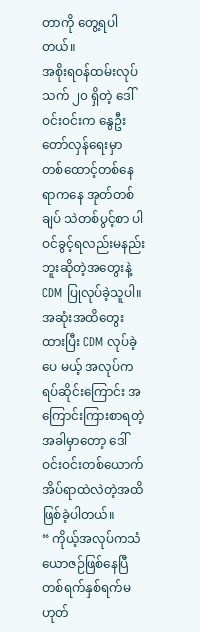တာကို တွေ့ရပါ တယ်။
အစိုးရဝန်ထမ်းလုပ်သက် ၂၀ ရှိတဲ့ ဒေါ်ဝင်းဝင်းက နွေဦးတော်လှန်ရေးမှာ တစ်ထောင့်တစ်နေရာကနေ အုတ်တစ်ချပ် သဲတစ်ပွင့်စာ ပါဝင်ခွင့်ရလည်းမနည်းဘူးဆိုတဲ့အတွေးနဲ့ CDM ပြုလုပ်ခဲ့သူပါ။ အဆုံးအထိတွေးထားပြီး CDM လုပ်ခဲ့ပေ မယ့် အလုပ်ကရပ်ဆိုင်းကြောင်း အကြောင်းကြားစာရတဲ့အခါမှာတော့ ဒေါ်ဝင်းဝင်းတစ်ယောက် အိပ်ရာထဲလဲတဲ့အထိ ဖြစ်ခဲ့ပါတယ်။
“ ကိုယ့်အလုပ်ကသံယောဇဉ်ဖြစ်နေပြီ တစ်ရက်နှစ်ရက်မဟုတ်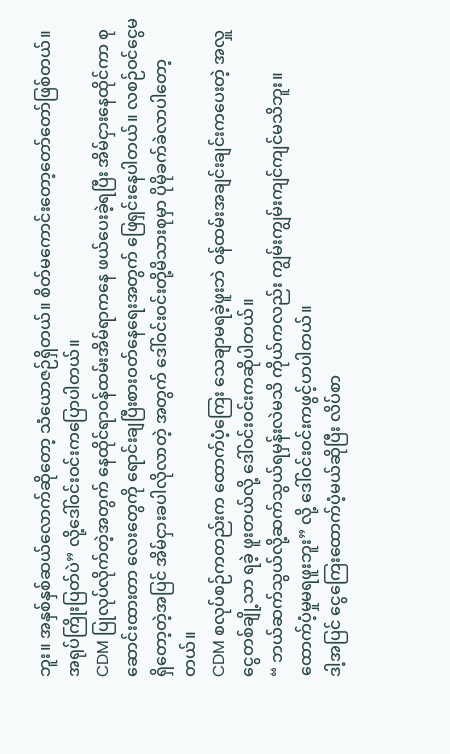ဘူး။ အနှစ်နှစ်ဆယ်လောက်ဆိုတော့ သံယောဇဉ်ရှိတယ်။ စိတ်မကောင်းတော့တော်တော်ဖြစ်တယ်။ အရုပ်ကြိုးပြတ်ပဲ” လို့ဒေါ်ဝင်းဝင်းကပြောပါတယ်။
CDM ပြုလုပ်လိုက်တဲ့အတွက် နေထိုင်ရာဝန်ထမ်းအိမ်ရာကနေ ဖယ်ပေးခဲ့ရပြီး အိမ်ငှားနေထိုင်ကာ စုဆောင်းထားတာ လေးတွေကို ရောင်းချပြီးစားဝတ်နေရေးအတွက် ဖြေရှင်းနေပါတယ်။ လစဉ်ဝင်ငွေမရှိတော့တဲ့အပြင် အိမ်ငှားခပါလိုလာတဲ့ အတွက် ဒေါ်ဝင်းဝင်းတို့မိသားစုမှာ ပိုမိုခက်ခဲလာပါတော့တယ်။
CDM စလုပ်စဉ်ကတည်းက ထောက်ပံ့ကြေး သေချာမရခဲ့ဖူးဘဲ ဝန်ထမ်းအချင်းချင်းကပေးတဲ့ အလှူငွေတစ်ချို့သာ ရခဲ့ ဖူးတယ်လို့ ဒေါ်ဝင်းဝင်းကဆိုပါတယ်။
“ ဘယ်ဆက်သွယ်လို့ဆက်သွယ်ရမှန်းလဲမသိ ကိုယ်ကလည်း ကျွမ်းကျွမ်းကျင်ကျင်မသိဘူး။ ထောက်ပံ့မှုမရဖူးဘူး” လို့ ဒေါ်ဝင်းဝင်းကဖွင့်ဟပါတယ်။
ဒါ့အပြင် ငွေကြေးထောက်ပံ့မယ်ဆိုပြီး လိပ်စာ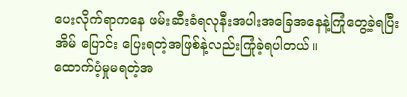ပေးလိုက်ရာကနေ ဖမ်းဆီးခံရလုနီးအပါးအခြေအနေနဲ့ကြုံတွေ့ခဲ့ရပြီး အိမ် ပြောင်း ပြေးရတဲ့အဖြစ်နဲ့လည်းကြုံခဲ့ရပါတယ်။
ထောက်ပံ့မှုမရတဲ့အ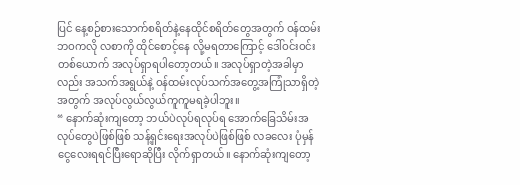ပြင် နေ့စဉ်စားသောက်စရိတ်နဲ့နေထိုင်စရိတ်တွေအတွက် ဝန်ထမ်းဘဝကလို လစာကို ထိုင်စောင့်နေ လို့မရတာကြောင့် ဒေါ်ဝင်းဝင်းတစ်ယောက် အလုပ်ရှာရပါတော့တယ်။ အလုပ်ရှာတဲ့အခါမှာလည်း အသက်အရွယ်နဲ့ ဝန်ထမ်းလုပ်သက်အတွေ့အကြုံသာရှိတဲ့အတွက် အလုပ်လွယ်လွယ်ကူကူမရခဲ့ပါဘူး။
“ နောက်ဆုံးကျတော့ ဘယ်ပဲလုပ်ရလုပ်ရ အောက်ခြေသိမ်းအလုပ်တွေပဲဖြစ်ဖြစ် သန့်ရှင်းရေးအလုပ်ပဲဖြစ်ဖြစ် လခလေး ပုံမှန်ငွေလေးရရင်ပြီးရောဆိုပြီး လိုက်ရှာတယ်။ နောက်ဆုံးကျတော့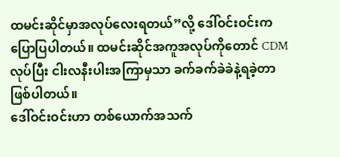ထမင်းဆိုင်မှာအလုပ်လေးရတယ်”လို့ ဒေါ်ဝင်းဝင်းက ပြောပြပါတယ်။ ထမင်းဆိုင်အကူအလုပ်ကိုတောင် CDM လုပ်ပြီး ငါးလနီးပါးအကြာမှသာ ခက်ခက်ခဲခဲနဲ့ရခဲ့တာဖြစ်ပါတယ်။
ဒေါ်ဝင်းဝင်းဟာ တစ်ယောက်အသက်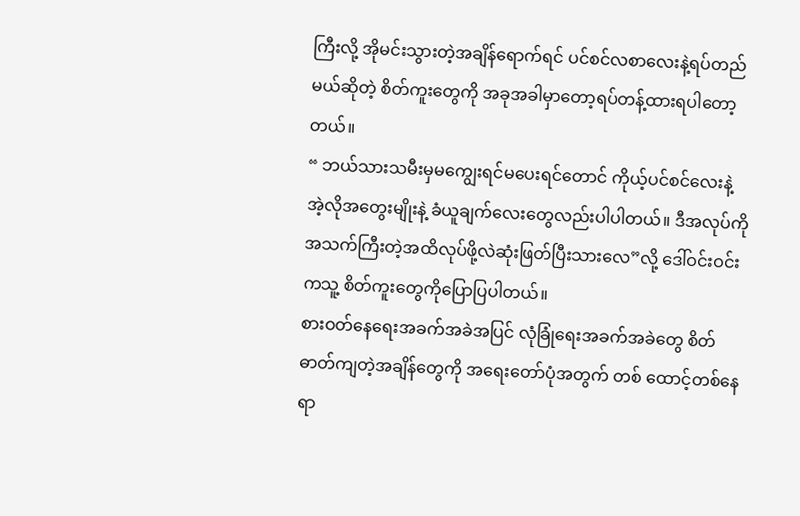ကြီးလို့ အိုမင်းသွားတဲ့အချိန်ရောက်ရင် ပင်စင်လစာလေးနဲ့ရပ်တည်မယ်ဆိုတဲ့ စိတ်ကူးတွေကို အခုအခါမှာတော့ရပ်တန့်ထားရပါတော့တယ်။
“ ဘယ်သားသမီးမှမကျွေးရင်မပေးရင်တောင် ကိုယ့်ပင်စင်လေးနဲ့ အဲ့လိုအတွေးမျိုးနဲ့ ခံယူချက်လေးတွေလည်းပါပါတယ်။ ဒီအလုပ်ကိုအသက်ကြီးတဲ့အထိလုပ်ဖို့လဲဆုံးဖြတ်ပြီးသားလေ”လို့ ဒေါ်ဝင်းဝင်းကသူ့ စိတ်ကူးတွေကိုပြောပြပါတယ်။
စားဝတ်နေရေးအခက်အခဲအပြင် လုံခြုံရေးအခက်အခဲတွေ စိတ်ဓာတ်ကျတဲ့အချိန်တွေကို အရေးတော်ပုံအတွက် တစ် ထောင့်တစ်နေရာ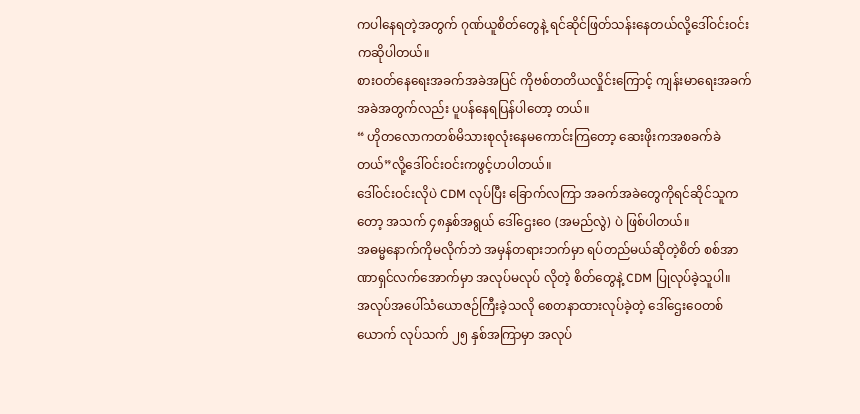ကပါနေရတဲ့အတွက် ဂုဏ်ယူစိတ်တွေနဲ့ ရင်ဆိုင်ဖြတ်သန်းနေတယ်လို့ဒေါ်ဝင်းဝင်းကဆိုပါတယ်။
စားဝတ်နေရေးအခက်အခဲအပြင် ကိုဗစ်တတိယလှိုင်းကြောင့် ကျန်းမာရေးအခက်အခဲအတွက်လည်း ပူပန်နေရပြန်ပါတော့ တယ်။
“ ဟိုတလောကတစ်မိသားစုလုံးနေမကောင်းကြတော့ ဆေးဖိုးကအစခက်ခဲတယ်”လို့ဒေါ်ဝင်းဝင်းကဖွင့်ဟပါတယ်။
ဒေါ်ဝင်းဝင်းလိုပဲ CDM လုပ်ပြီး ခြောက်လကြာ အခက်အခဲတွေကိုရင်ဆိုင်သူကတော့ အသက် ၄၈နှစ်အရွယ် ဒေါ်ဌေးဝေ (အမည်လွဲ) ပဲ ဖြစ်ပါတယ်။
အဓမ္မနောက်ကိုမလိုက်ဘဲ အမှန်တရားဘက်မှာ ရပ်တည်မယ်ဆိုတဲ့စိတ် စစ်အာဏာရှင်လက်အောက်မှာ အလုပ်မလုပ် လိုတဲ့ စိတ်တွေနဲ့ CDM ပြုလုပ်ခဲ့သူပါ။
အလုပ်အပေါ်သံယောဇဉ်ကြီးခဲ့သလို စေတနာထားလုပ်ခဲ့တဲ့ ဒေါ်ဌေးဝေတစ်ယောက် လုပ်သက် ၂၅ နှစ်အကြာမှာ အလုပ်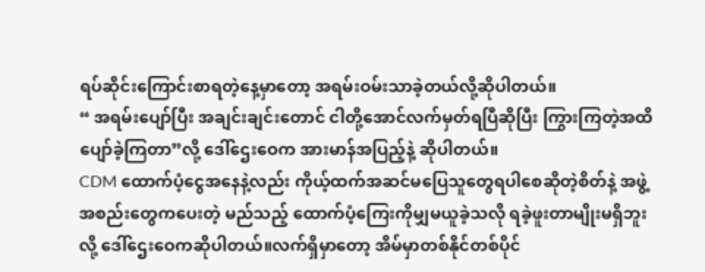ရပ်ဆိုင်းကြောင်းစာရတဲ့နေ့မှာတော့ အရမ်းဝမ်းသာခဲ့တယ်လို့ဆိုပါတယ်။
“ အရမ်းပျော်ပြီး အချင်းချင်းတောင် ငါတို့အောင်လက်မှတ်ရပြီဆိုပြီး ကြွားကြတဲ့အထိပျော်ခဲ့ကြတာ”လို့ ဒေါ်ဌေးဝေက အားမာန်အပြည့်နဲ့ ဆိုပါတယ်။
CDM ထောက်ပံ့ငွေအနေနဲ့လည်း ကိုယ့်ထက်အဆင်မပြေသူတွေရပါစေဆိုတဲ့စိတ်နဲ့ အဖွဲ့အစည်းတွေကပေးတဲ့ မည်သည့် ထောက်ပံ့ကြေးကိုမျှမယူခဲ့သလို ရခဲ့ဖူးတာမျိုးမရှိဘူးလို့ ဒေါ်ဌေးဝေကဆိုပါတယ်။လက်ရှိမှာတော့ အိမ်မှာတစ်နိုင်တစ်ပိုင်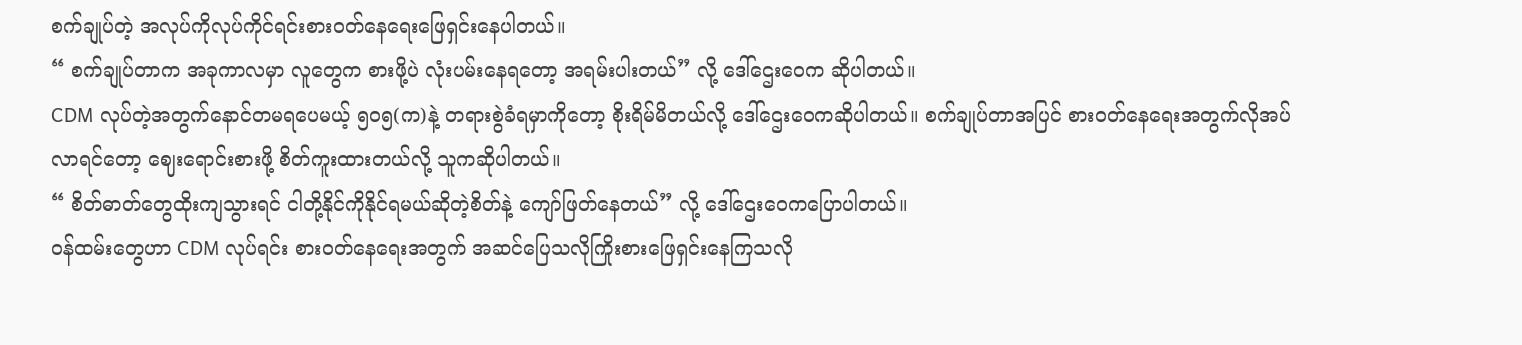စက်ချုပ်တဲ့ အလုပ်ကိုလုပ်ကိုင်ရင်းစားဝတ်နေရေးဖြေရှင်းနေပါတယ်။
“ စက်ချုပ်တာက အခုကာလမှာ လူတွေက စားဖို့ပဲ လုံးပမ်းနေရတော့ အရမ်းပါးတယ်” လို့ ဒေါ်ဌေးဝေက ဆိုပါတယ်။
CDM လုပ်တဲ့အတွက်နောင်တမရပေမယ့် ၅၀၅(က)နဲ့ တရားစွဲခံရမှာကိုတော့ စိုးရိမ်မိတယ်လို့ ဒေါ်ဌေးဝေကဆိုပါတယ်။ စက်ချုပ်တာအပြင် စားဝတ်နေရေးအတွက်လိုအပ်လာရင်တော့ ဈေးရောင်းစားဖို့ စိတ်ကူးထားတယ်လို့ သူကဆိုပါတယ်။
“ စိတ်ဓာတ်တွေထိုးကျသွားရင် ငါတို့နိုင်ကိုနိုင်ရမယ်ဆိုတဲ့စိတ်နဲ့ ကျော်ဖြတ်နေတယ်” လို့ ဒေါ်ဌေးဝေကပြောပါတယ်။
ဝန်ထမ်းတွေဟာ CDM လုပ်ရင်း စားဝတ်နေရေးအတွက် အဆင်ပြေသလိုကြိုးစားဖြေရှင်းနေကြသလို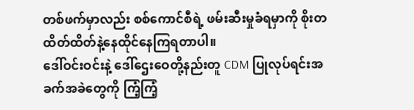တစ်ဖက်မှာလည်း စစ်ကောင်စီရဲ့ ဖမ်းဆီးမှုခံရမှာကို စိုးတထိတ်ထိတ်နဲ့နေထိုင်နေကြရတာပါ။
ဒေါ်ဝင်းဝင်းနဲ့ ဒေါ်ဌေးဝေတို့နည်းတူ CDM ပြုလုပ်ရင်းအခက်အခဲတွေကို ကြံ့ကြံ့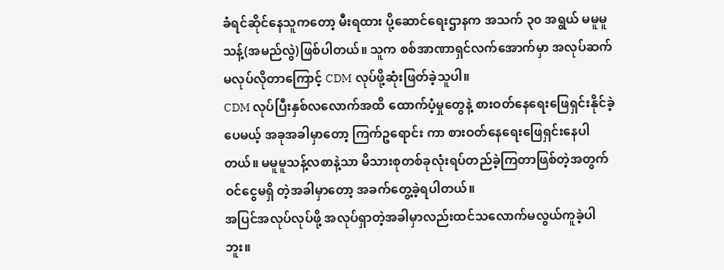ခံရင်ဆိုင်နေသူကတော့ မီးရထား ပို့ဆောင်ရေးဌာနက အသက် ၃၀ အရွယ် မမူမူသန့်(အမည်လွဲ)ဖြစ်ပါတယ်။ သူက စစ်အာဏာရှင်လက်အောက်မှာ အလုပ်ဆက်မလုပ်လိုတာကြောင့် CDM လုပ်ဖို့ဆုံးဖြတ်ခဲ့သူပါ။
CDM လုပ်ပြီးနှစ်လလောက်အထိ ထောက်ပံ့မှုတွေနဲ့ စားဝတ်နေရေးဖြေရှင်းနိုင်ခဲ့ပေမယ့် အခုအခါမှာတော့ ကြက်ဥရောင်း ကာ စားဝတ်နေရေးဖြေရှင်းနေပါတယ်။ မမူမူသန့်လစာနဲ့သာ မိသားစုတစ်ခုလုံးရပ်တည်ခဲ့ကြတာဖြစ်တဲ့အတွက် ဝင်ငွေမရှိ တဲ့အခါမှာတော့ အခက်တွေ့ခဲ့ရပါတယ်။
အပြင်အလုပ်လုပ်ဖို့ အလုပ်ရှာတဲ့အခါမှာလည်းထင်သလောက်မလွယ်ကူခဲ့ပါဘူး။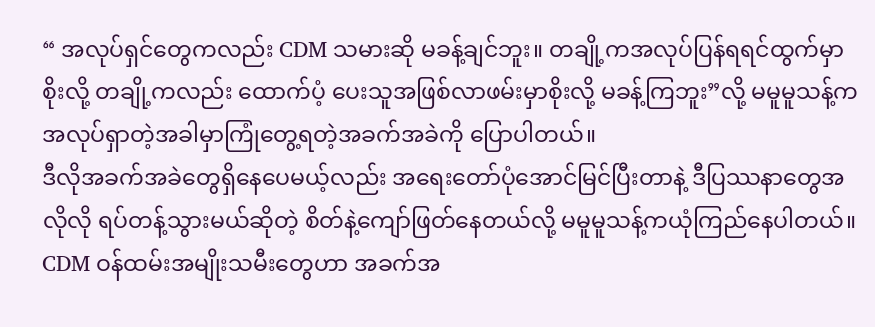“ အလုပ်ရှင်တွေကလည်း CDM သမားဆို မခန့်ချင်ဘူး။ တချို့ကအလုပ်ပြန်ရရင်ထွက်မှာစိုးလို့ တချို့ကလည်း ထောက်ပံ့ ပေးသူအဖြစ်လာဖမ်းမှာစိုးလို့ မခန့်ကြဘူး”လို့ မမူမူသန့်က အလုပ်ရှာတဲ့အခါမှာကြုံတွေ့ရတဲ့အခက်အခဲကို ပြောပါတယ်။
ဒီလိုအခက်အခဲတွေရှိနေပေမယ့်လည်း အရေးတော်ပုံအောင်မြင်ပြီးတာနဲ့ ဒီပြဿနာတွေအလိုလို ရပ်တန့်သွားမယ်ဆိုတဲ့ စိတ်နဲ့ကျော်ဖြတ်နေတယ်လို့ မမူမူသန့်ကယုံကြည်နေပါတယ်။
CDM ဝန်ထမ်းအမျိုးသမီးတွေဟာ အခက်အ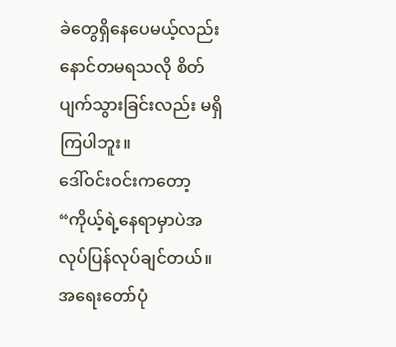ခဲတွေရှိနေပေမယ့်လည်း နောင်တမရသလို စိတ်ပျက်သွားခြင်းလည်း မရှိကြပါဘူး။
ဒေါ်ဝင်းဝင်းကတော့ “ကိုယ့်ရဲ့နေရာမှာပဲအလုပ်ပြန်လုပ်ချင်တယ်။ အရေးတော်ပုံ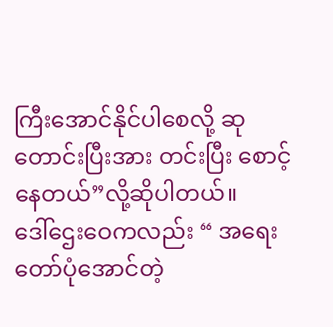ကြီးအောင်နိုင်ပါစေလို့ ဆုတောင်းပြီးအား တင်းပြီး စောင့်နေတယ်”လို့ဆိုပါတယ်။
ဒေါ်ဌေးဝေကလည်း “ အရေးတော်ပုံအောင်တဲ့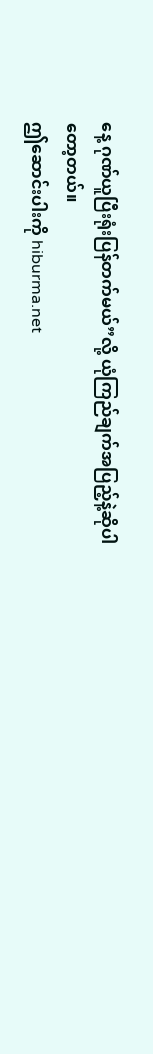နေ့ ဂုဏ်ယူပြီးရုံးပြန်တက်မယ်”လို့ ယုံကြည်ချက်အပြည့်နဲ့ဆိုပါတော့တယ်။
ဤဆောင်းပါးကို hiburma.net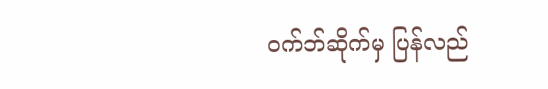ဝက်ဘ်ဆိုက်မှ ပြန်လည်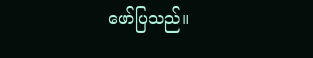ဖော်ပြသည်။